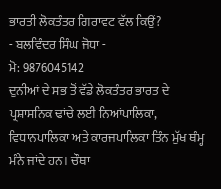ਭਾਰਤੀ ਲੋਕਤੰਤਰ ਗਿਰਾਵਟ ਵੱਲ ਕਿਉਂ?
- ਬਲਵਿੰਦਰ ਸਿੰਘ ਜੋਧਾ -
ਮੋ: 9876045142
ਦੁਨੀਆਂ ਦੇ ਸਭ ਤੋਂ ਵੱਡੇ ਲੋਕਤੰਤਰ ਭਾਰਤ ਦੇ ਪ੍ਰਸ਼ਾਸਨਿਕ ਢਾਂਚੇ ਲਈ ਨਿਆਂਪਾਲਿਕਾ, ਵਿਧਾਨਪਾਲਿਕਾ ਅਤੇ ਕਾਰਜਪਾਲਿਕਾ ਤਿੰਨ ਮੁੱਖ ਥੰਮ੍ਹ ਮੰਨੇ ਜਾਂਦੇ ਹਨ। ਚੌਥਾ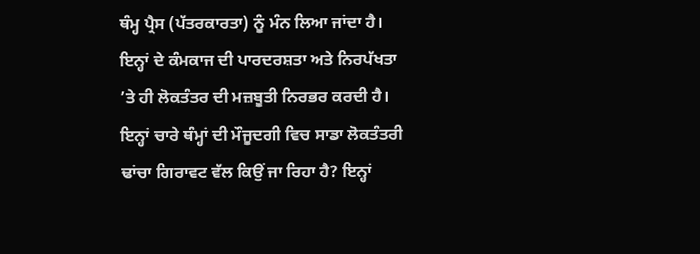ਥੰਮ੍ਹ ਪ੍ਰੈਸ (ਪੱਤਰਕਾਰਤਾ) ਨੂੰ ਮੰਨ ਲਿਆ ਜਾਂਦਾ ਹੈ। ਇਨ੍ਹਾਂ ਦੇ ਕੰਮਕਾਜ ਦੀ ਪਾਰਦਰਸ਼ਤਾ ਅਤੇ ਨਿਰਪੱਖਤਾ ’ਤੇ ਹੀ ਲੋਕਤੰਤਰ ਦੀ ਮਜ਼ਬੂਤੀ ਨਿਰਭਰ ਕਰਦੀ ਹੈ। ਇਨ੍ਹਾਂ ਚਾਰੇ ਥੰਮ੍ਹਾਂ ਦੀ ਮੌਜੂਦਗੀ ਵਿਚ ਸਾਡਾ ਲੋਕਤੰਤਰੀ ਢਾਂਚਾ ਗਿਰਾਵਟ ਵੱਲ ਕਿਉਂ ਜਾ ਰਿਹਾ ਹੈ? ਇਨ੍ਹਾਂ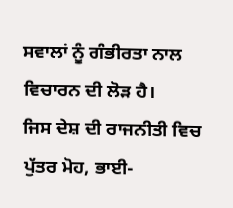ਸਵਾਲਾਂ ਨੂੰ ਗੰਭੀਰਤਾ ਨਾਲ ਵਿਚਾਰਨ ਦੀ ਲੋੜ ਹੈ।
ਜਿਸ ਦੇਸ਼ ਦੀ ਰਾਜਨੀਤੀ ਵਿਚ ਪੁੱਤਰ ਮੋਹ, ਭਾਈ-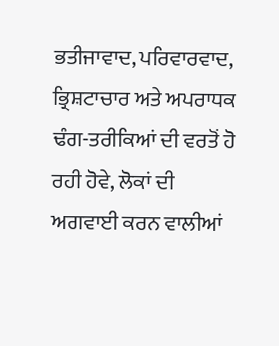ਭਤੀਜਾਵਾਦ, ਪਰਿਵਾਰਵਾਦ, ਭ੍ਰਿਸ਼ਟਾਚਾਰ ਅਤੇ ਅਪਰਾਧਕ ਢੰਗ-ਤਰੀਕਿਆਂ ਦੀ ਵਰਤੋਂ ਹੋ ਰਹੀ ਹੋਵੇ, ਲੋਕਾਂ ਦੀ ਅਗਵਾਈ ਕਰਨ ਵਾਲੀਆਂ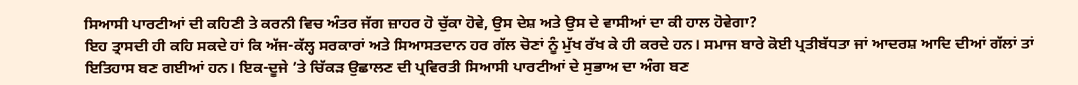ਸਿਆਸੀ ਪਾਰਟੀਆਂ ਦੀ ਕਹਿਣੀ ਤੇ ਕਰਨੀ ਵਿਚ ਅੰਤਰ ਜੱਗ ਜ਼ਾਹਰ ਹੋ ਚੁੱਕਾ ਹੋਵੇ, ਉਸ ਦੇਸ਼ ਅਤੇ ਉਸ ਦੇ ਵਾਸੀਆਂ ਦਾ ਕੀ ਹਾਲ ਹੋਵੇਗਾ?
ਇਹ ਤ੍ਰਾਸਦੀ ਹੀ ਕਹਿ ਸਕਦੇ ਹਾਂ ਕਿ ਅੱਜ-ਕੱਲ੍ਹ ਸਰਕਾਰਾਂ ਅਤੇ ਸਿਆਸਤਦਾਨ ਹਰ ਗੱਲ ਚੋਣਾਂ ਨੂੰ ਮੁੱਖ ਰੱਖ ਕੇ ਹੀ ਕਰਦੇ ਹਨ। ਸਮਾਜ ਬਾਰੇ ਕੋਈ ਪ੍ਰਤੀਬੱਧਤਾ ਜਾਂ ਆਦਰਸ਼ ਆਦਿ ਦੀਆਂ ਗੱਲਾਂ ਤਾਂ ਇਤਿਹਾਸ ਬਣ ਗਈਆਂ ਹਨ। ਇਕ-ਦੂਜੇ ’ਤੇ ਚਿੱਕੜ ਉਛਾਲਣ ਦੀ ਪ੍ਰਵਿਰਤੀ ਸਿਆਸੀ ਪਾਰਟੀਆਂ ਦੇ ਸੁਭਾਅ ਦਾ ਅੰਗ ਬਣ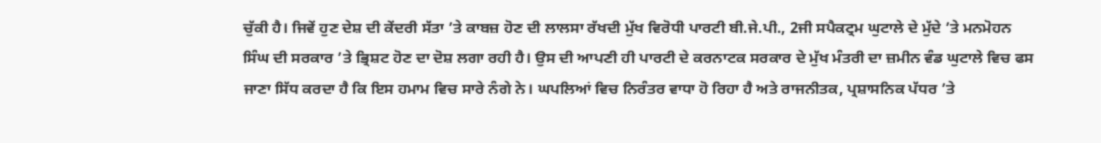ਚੁੱਕੀ ਹੈ। ਜਿਵੇਂ ਹੁਣ ਦੇਸ਼ ਦੀ ਕੇਂਦਰੀ ਸੱਤਾ ’ਤੇ ਕਾਬਜ਼ ਹੋਣ ਦੀ ਲਾਲਸਾ ਰੱਖਦੀ ਮੁੱਖ ਵਿਰੋਧੀ ਪਾਰਟੀ ਬੀ.ਜੇ.ਪੀ., 2ਜੀ ਸਪੈਕਟ੍ਰਮ ਘੁਟਾਲੇ ਦੇ ਮੁੱਦੇ ’ਤੇ ਮਨਮੋਹਨ ਸਿੰਘ ਦੀ ਸਰਕਾਰ ’ਤੇ ਭ੍ਰਿਸ਼ਟ ਹੋਣ ਦਾ ਦੋਸ਼ ਲਗਾ ਰਹੀ ਹੈ। ਉਸ ਦੀ ਆਪਣੀ ਹੀ ਪਾਰਟੀ ਦੇ ਕਰਨਾਟਕ ਸਰਕਾਰ ਦੇ ਮੁੱਖ ਮੰਤਰੀ ਦਾ ਜ਼ਮੀਨ ਵੰਡ ਘੁਟਾਲੇ ਵਿਚ ਫਸ ਜਾਣਾ ਸਿੱਧ ਕਰਦਾ ਹੈ ਕਿ ਇਸ ਹਮਾਮ ਵਿਚ ਸਾਰੇ ਨੰਗੇ ਨੇ। ਘਪਲਿਆਂ ਵਿਚ ਨਿਰੰਤਰ ਵਾਧਾ ਹੋ ਰਿਹਾ ਹੈ ਅਤੇ ਰਾਜਨੀਤਕ, ਪ੍ਰਸ਼ਾਸਨਿਕ ਪੱਧਰ ’ਤੇ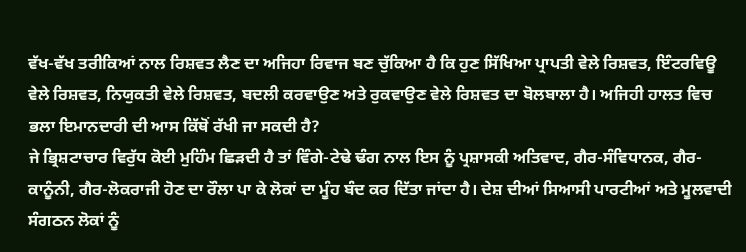ਵੱਖ-ਵੱਖ ਤਰੀਕਿਆਂ ਨਾਲ ਰਿਸ਼ਵਤ ਲੈਣ ਦਾ ਅਜਿਹਾ ਰਿਵਾਜ ਬਣ ਚੁੱਕਿਆ ਹੈ ਕਿ ਹੁਣ ਸਿੱਖਿਆ ਪ੍ਰਾਪਤੀ ਵੇਲੇ ਰਿਸ਼ਵਤ, ਇੰਟਰਵਿਊ ਵੇਲੇ ਰਿਸ਼ਵਤ, ਨਿਯੁਕਤੀ ਵੇਲੇ ਰਿਸ਼ਵਤ, ਬਦਲੀ ਕਰਵਾਉਣ ਅਤੇ ਰੁਕਵਾਉਣ ਵੇਲੇ ਰਿਸ਼ਵਤ ਦਾ ਬੋਲਬਾਲਾ ਹੈ। ਅਜਿਹੀ ਹਾਲਤ ਵਿਚ ਭਲਾ ਇਮਾਨਦਾਰੀ ਦੀ ਆਸ ਕਿੱਥੋਂ ਰੱਖੀ ਜਾ ਸਕਦੀ ਹੈ?
ਜੇ ਭ੍ਰਿਸ਼ਟਾਚਾਰ ਵਿਰੁੱਧ ਕੋਈ ਮੁਹਿੰਮ ਛਿੜਦੀ ਹੈ ਤਾਂ ਵਿੰਗੇ-ਟੇਢੇ ਢੰਗ ਨਾਲ ਇਸ ਨੂੰ ਪ੍ਰਸ਼ਾਸਕੀ ਅਤਿਵਾਦ, ਗੈਰ-ਸੰਵਿਧਾਨਕ, ਗੈਰ-ਕਾਨੂੰਨੀ, ਗੈਰ-ਲੋਕਰਾਜੀ ਹੋਣ ਦਾ ਰੌਲਾ ਪਾ ਕੇ ਲੋਕਾਂ ਦਾ ਮੂੰਹ ਬੰਦ ਕਰ ਦਿੱਤਾ ਜਾਂਦਾ ਹੈ। ਦੇਸ਼ ਦੀਆਂ ਸਿਆਸੀ ਪਾਰਟੀਆਂ ਅਤੇ ਮੂਲਵਾਦੀ ਸੰਗਠਨ ਲੋਕਾਂ ਨੂੰ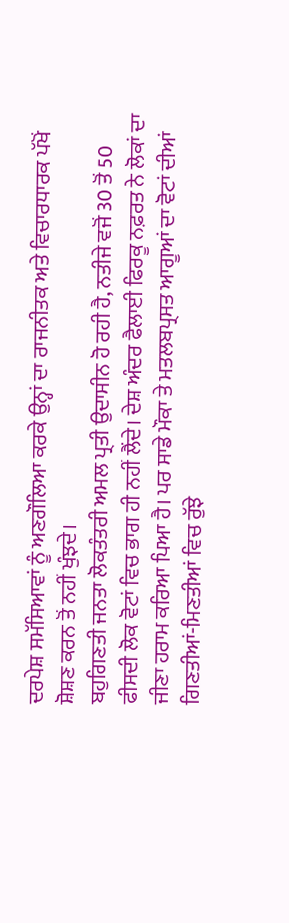ਦਰਪੇਸ਼ ਸਮੱਸਿਆਵਾਂ ਨੂੰ ਅਣਗੌਲਿਆ ਕਰਕੇ ਉਨ੍ਹਾਂ ਦਾ ਰਾਜਨੀਤਕ ਅਤੇ ਵਿਚਾਰਧਾਰਕ ਪੱਖੋਂ ਸ਼ੋਸ਼ਣ ਕਰਨ ਤੋਂ ਨਹੀਂ ਖੁੰਝਦੇ।
ਬਹੁਗਿਣਤੀ ਜਨਤਾ ਲੋਕਤੰਤਰੀ ਅਮਲ ਪ੍ਰਤੀ ਉਦਾਸੀਨ ਹੋ ਰਹੀ ਹੈ, ਨਤੀਜੇ ਵਜੋਂ 30 ਤੋਂ 50 ਫੀਸਦੀ ਲੋਕ ਵੋਟਾਂ ਵਿਚ ਭਾਗ ਹੀ ਨਹੀਂ ਲੈਂਦੇ। ਦੇਸ਼ ਅੰਦਰ ਫੈਲਾਈ ਫਿਰਕੂ ਨਫ਼ਰਤ ਨੇ ਲੋਕਾਂ ਦਾ ਜੀਣਾ ਹਰਾਮ ਕਰਿਆ ਪਿਆ ਹੈ। ਪਰ ਸਾਡੇ ਮੌਕਾ ਤੇ ਮਤਲਬਪ੍ਰਸਤ ਆਗੂਆਂ ਦਾ ਵੋਟਾਂ ਦੀਆਂ ਗਿਣਤੀਆਂ-ਮਿਣਤੀਆਂ ਵਿਚ ਰੁੱਝੇ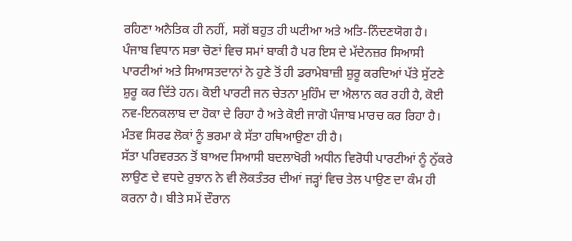ਰਹਿਣਾ ਅਨੈਤਿਕ ਹੀ ਨਹੀਂ, ਸਗੋਂ ਬਹੁਤ ਹੀ ਘਟੀਆ ਅਤੇ ਅਤਿ-ਨਿੰਦਣਯੋਗ ਹੈ।
ਪੰਜਾਬ ਵਿਧਾਨ ਸਭਾ ਚੋਣਾਂ ਵਿਚ ਸਮਾਂ ਬਾਕੀ ਹੈ ਪਰ ਇਸ ਦੇ ਮੱਦੇਨਜ਼ਰ ਸਿਆਸੀ ਪਾਰਟੀਆਂ ਅਤੇ ਸਿਆਸਤਦਾਨਾਂ ਨੇ ਹੁਣੇ ਤੋਂ ਹੀ ਡਰਾਮੇਬਾਜ਼ੀ ਸ਼ੁਰੂ ਕਰਦਿਆਂ ਪੱਤੇ ਸੁੱਟਣੇ ਸ਼ੁਰੂ ਕਰ ਦਿੱਤੇ ਹਨ। ਕੋਈ ਪਾਰਟੀ ਜਨ ਚੇਤਨਾ ਮੁਹਿੰਮ ਦਾ ਐਲਾਨ ਕਰ ਰਹੀ ਹੈ, ਕੋਈ ਨਵ-ਇਨਕਲਾਬ ਦਾ ਹੋਕਾ ਦੇ ਰਿਹਾ ਹੈ ਅਤੇ ਕੋਈ ਜਾਗੋ ਪੰਜਾਬ ਮਾਰਚ ਕਰ ਰਿਹਾ ਹੈ। ਮੰਤਵ ਸਿਰਫ ਲੋਕਾਂ ਨੂੰ ਭਰਮਾ ਕੇ ਸੱਤਾ ਹਥਿਆਉਣਾ ਹੀ ਹੈ।
ਸੱਤਾ ਪਰਿਵਰਤਨ ਤੋਂ ਬਾਅਦ ਸਿਆਸੀ ਬਦਲਾਖੋਰੀ ਅਧੀਨ ਵਿਰੋਧੀ ਪਾਰਟੀਆਂ ਨੂੰ ਨੁੱਕਰੇ ਲਾਉਣ ਦੇ ਵਧਦੇ ਰੁਝਾਨ ਨੇ ਵੀ ਲੋਕਤੰਤਰ ਦੀਆਂ ਜੜ੍ਹਾਂ ਵਿਚ ਤੇਲ ਪਾਉਣ ਦਾ ਕੰਮ ਹੀ ਕਰਨਾ ਹੈ। ਬੀਤੇ ਸਮੇਂ ਦੌਰਾਨ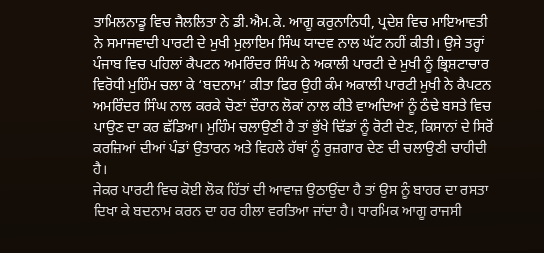ਤਾਮਿਲਨਾਡੂ ਵਿਚ ਜੈਲਲਿਤਾ ਨੇ ਡੀ.ਐਮ.ਕੇ. ਆਗੂ ਕਰੁਨਾਨਿਧੀ, ਪ੍ਰਦੇਸ਼ ਵਿਚ ਮਾਇਆਵਤੀ ਨੇ ਸਮਾਜਵਾਦੀ ਪਾਰਟੀ ਦੇ ਮੁਖੀ ਮੁਲਾਇਮ ਸਿੰਘ ਯਾਦਵ ਨਾਲ ਘੱਟ ਨਹੀਂ ਕੀਤੀ। ਉਸੇ ਤਰ੍ਹਾਂ ਪੰਜਾਬ ਵਿਚ ਪਹਿਲਾਂ ਕੈਪਟਨ ਅਮਰਿੰਦਰ ਸਿੰਘ ਨੇ ਅਕਾਲੀ ਪਾਰਟੀ ਦੇ ਮੁਖੀ ਨੂੰ ਭ੍ਰਿਸ਼ਟਾਚਾਰ ਵਿਰੋਧੀ ਮੁਹਿੰਮ ਚਲਾ ਕੇ ‘ਬਦਨਾਮ’ ਕੀਤਾ ਫਿਰ ਉਹੀ ਕੰਮ ਅਕਾਲੀ ਪਾਰਟੀ ਮੁਖੀ ਨੇ ਕੈਪਟਨ ਅਮਰਿੰਦਰ ਸਿੰਘ ਨਾਲ ਕਰਕੇ ਚੋਣਾਂ ਦੌਰਾਨ ਲੋਕਾਂ ਨਾਲ ਕੀਤੇ ਵਾਅਦਿਆਂ ਨੂੰ ਠੰਢੇ ਬਸਤੇ ਵਿਚ ਪਾਉਣ ਦਾ ਕਰ ਛੱਡਿਆ। ਮੁਹਿੰਮ ਚਲਾਉਣੀ ਹੈ ਤਾਂ ਭੁੱਖੇ ਢਿੱਡਾਂ ਨੂੰ ਰੋਟੀ ਦੇਣ, ਕਿਸਾਨਾਂ ਦੇ ਸਿਰੋਂ ਕਰਜ਼ਿਆਂ ਦੀਆਂ ਪੰਡਾਂ ਉਤਾਰਨ ਅਤੇ ਵਿਹਲੇ ਹੱਥਾਂ ਨੂੰ ਰੁਜ਼ਗਾਰ ਦੇਣ ਦੀ ਚਲਾਉਣੀ ਚਾਹੀਦੀ ਹੈ।
ਜੇਕਰ ਪਾਰਟੀ ਵਿਚ ਕੋਈ ਲੋਕ ਹਿੱਤਾਂ ਦੀ ਆਵਾਜ਼ ਉਠਾਉਂਦਾ ਹੈ ਤਾਂ ਉਸ ਨੂੰ ਬਾਹਰ ਦਾ ਰਸਤਾ ਦਿਖਾ ਕੇ ਬਦਨਾਮ ਕਰਨ ਦਾ ਹਰ ਹੀਲਾ ਵਰਤਿਆ ਜਾਂਦਾ ਹੈ। ਧਾਰਮਿਕ ਆਗੂ ਰਾਜਸੀ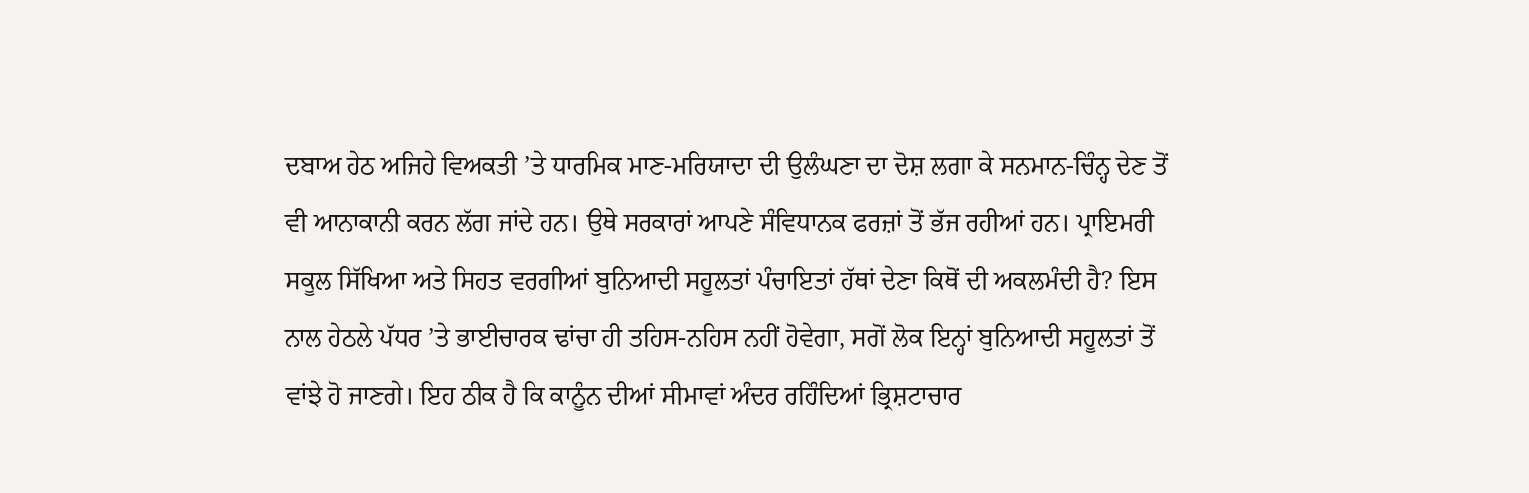ਦਬਾਅ ਹੇਠ ਅਜਿਹੇ ਵਿਅਕਤੀ ’ਤੇ ਧਾਰਮਿਕ ਮਾਣ-ਮਰਿਯਾਦਾ ਦੀ ਉਲੰਘਣਾ ਦਾ ਦੋਸ਼ ਲਗਾ ਕੇ ਸਨਮਾਨ-ਚਿੰਨ੍ਹ ਦੇਣ ਤੋਂ ਵੀ ਆਨਾਕਾਨੀ ਕਰਨ ਲੱਗ ਜਾਂਦੇ ਹਨ। ਉਥੇ ਸਰਕਾਰਾਂ ਆਪਣੇ ਸੰਵਿਧਾਨਕ ਫਰਜ਼ਾਂ ਤੋਂ ਭੱਜ ਰਹੀਆਂ ਹਨ। ਪ੍ਰਾਇਮਰੀ ਸਕੂਲ ਸਿੱਖਿਆ ਅਤੇ ਸਿਹਤ ਵਰਗੀਆਂ ਬੁਨਿਆਦੀ ਸਹੂਲਤਾਂ ਪੰਚਾਇਤਾਂ ਹੱਥਾਂ ਦੇਣਾ ਕਿਥੋਂ ਦੀ ਅਕਲਮੰਦੀ ਹੈ? ਇਸ ਨਾਲ ਹੇਠਲੇ ਪੱਧਰ ’ਤੇ ਭਾਈਚਾਰਕ ਢਾਂਚਾ ਹੀ ਤਹਿਸ-ਨਹਿਸ ਨਹੀਂ ਹੋਵੇਗਾ, ਸਗੋਂ ਲੋਕ ਇਨ੍ਹਾਂ ਬੁਨਿਆਦੀ ਸਹੂਲਤਾਂ ਤੋਂ ਵਾਂਝੇ ਹੋ ਜਾਣਗੇ। ਇਹ ਠੀਕ ਹੈ ਕਿ ਕਾਨੂੰਨ ਦੀਆਂ ਸੀਮਾਵਾਂ ਅੰਦਰ ਰਹਿੰਦਿਆਂ ਭ੍ਰਿਸ਼ਟਾਚਾਰ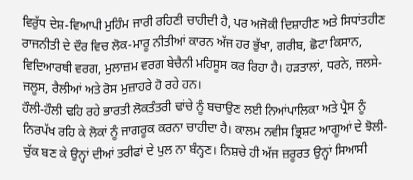ਵਿਰੁੱਧ ਦੇਸ਼-ਵਿਆਪੀ ਮੁਹਿੰਮ ਜਾਰੀ ਰਹਿਣੀ ਚਾਹੀਦੀ ਹੈ, ਪਰ ਅਜੋਕੀ ਦਿਸ਼ਾਹੀਣ ਅਤੇ ਸਿਧਾਂਤਹੀਣ ਰਾਜਨੀਤੀ ਦੇ ਦੌਰ ਵਿਚ ਲੋਕ-ਮਾਰੂ ਨੀਤੀਆਂ ਕਾਰਨ ਅੱਜ ਹਰ ਭੁੱਖਾ, ਗਰੀਬ, ਛੋਟਾ ਕਿਸਾਨ, ਵਿਦਿਆਰਥੀ ਵਰਗ, ਮੁਲਾਜ਼ਮ ਵਰਗ ਬੇਚੈਨੀ ਮਹਿਸੂਸ ਕਰ ਰਿਹਾ ਹੈ। ਹੜਤਾਲਾਂ, ਧਰਨੇ, ਜਲਸੇ-ਜਲੂਸ, ਰੈਲੀਆਂ ਅਤੇ ਰੋਸ ਮੁਜ਼ਾਹਰੇ ਹੋ ਰਹੇ ਹਨ।
ਹੌਲੀ-ਹੌਲੀ ਢਹਿ ਰਹੇ ਭਾਰਤੀ ਲੋਕਤੰਤਰੀ ਢਾਂਚੇ ਨੂੰ ਬਚਾਉਣ ਲਈ ਨਿਆਂਪਾਲਿਕਾ ਅਤੇ ਪ੍ਰੈਸ ਨੂੰ ਨਿਰਪੱਖ ਰਹਿ ਕੇ ਲੋਕਾਂ ਨੂੰ ਜਾਗਰੂਕ ਕਰਨਾ ਚਾਹੀਦਾ ਹੈ। ਕਾਲਮ ਨਵੀਸ ਭ੍ਰਿਸ਼ਟ ਆਗੂਆਂ ਦੇ ਝੋਲੀ-ਚੁੱਕ ਬਣ ਕੇ ਉਨ੍ਹਾਂ ਦੀਆਂ ਤਰੀਫਾਂ ਦੇ ਪੁਲ ਨਾ ਬੰਨ੍ਹਣ। ਨਿਸ਼ਚੇ ਹੀ ਅੱਜ ਜ਼ਰੂਰਤ ਉਨ੍ਹਾਂ ਸਿਆਸੀ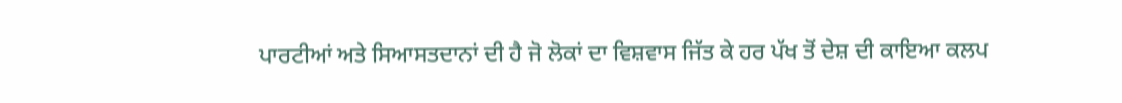ਪਾਰਟੀਆਂ ਅਤੇ ਸਿਆਸਤਦਾਨਾਂ ਦੀ ਹੈ ਜੋ ਲੋਕਾਂ ਦਾ ਵਿਸ਼ਵਾਸ ਜਿੱਤ ਕੇ ਹਰ ਪੱਖ ਤੋਂ ਦੇਸ਼ ਦੀ ਕਾਇਆ ਕਲਪ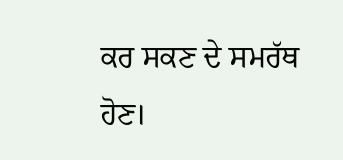ਕਰ ਸਕਣ ਦੇ ਸਮਰੱਥ ਹੋਣ।